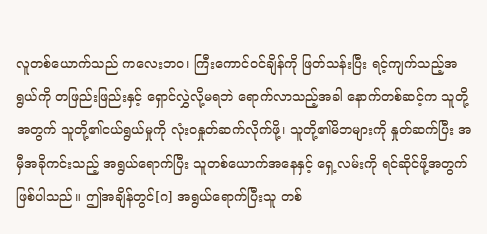လူတစ်ယောက်သည် ကလေးဘဝ၊ ကြီးကောင်ဝင်ချိန်ကို ဖြတ်သန်းပြီး ရင့်ကျက်သည့်အရွယ်ကို တဖြည်းဖြည်းနှင့် ရှောင်လွှဲလို့မရဘဲ ရောက်လာသည့်အခါ နောက်တစ်ဆင့်က သူတို့အတွက် သူတို့၏ငယ်ရွယ်မှုကို လုံးဝနှုတ်ဆက်လိုက်ဖို့၊ သူတို့၏မိဘများကို နှုတ်ဆက်ပြီး အမှီအခိုကင်းသည့် အရွယ်ရောက်ပြီး သူတစ်ယောက်အနေနှင့် ရှေ့လမ်းကို ရင်ဆိုင်ဖို့အတွက် ဖြစ်ပါသည်။ ဤအချိန်တွင်[ဂ] အရွယ်ရောက်ပြီးသူ တစ်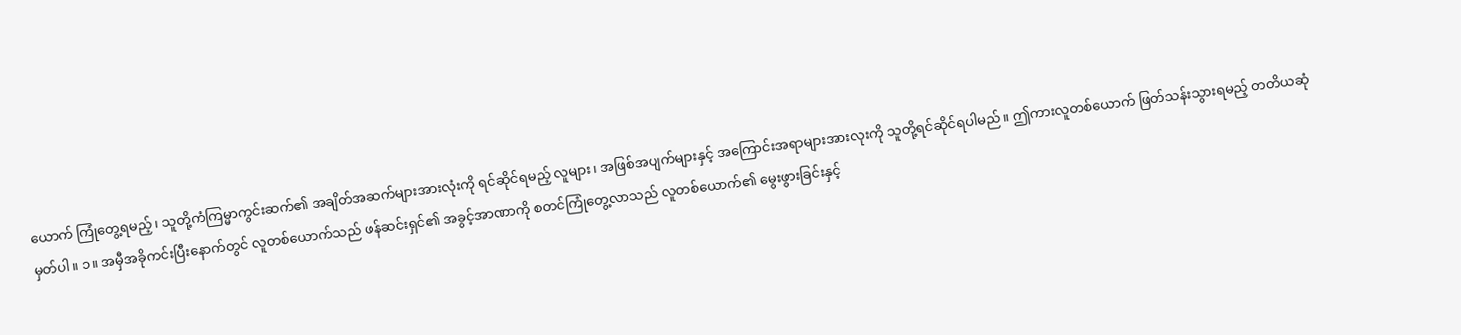ယောက် ကြုံတွေ့ရမည့်၊ သူတို့ကံကြမ္မာကွင်းဆက်၏ အချိတ်အဆက်များအားလုံးကို ရင်ဆိုင်ရမည့် လူများ၊ အဖြစ်အပျက်များနှင့် အကြောင်းအရာများအားလုးကို သူတို့ရင်ဆိုင်ရပါမည်။ ဤကားလူတစ်ယောက် ဖြတ်သန်းသွားရမည့် တတိယဆုံမှတ်ပါ။ ၁။ အမှီအခိုကင်းပြီးနောက်တွင် လူတစ်ယောက်သည် ဖန်ဆင်းရှင်၏ အခွင့်အာဏာကို စတင်ကြုံတွေ့လာသည် လူတစ်ယောက်၏ မွေးဖွားခြင်းနှင့်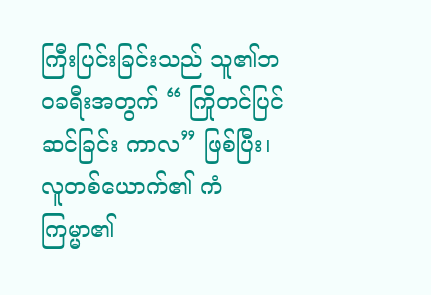ကြီးပြင်းခြင်းသည် သူ၏ဘဝခရီးအတွက် “ ကြိုတင်ပြင်ဆင်ခြင်း ကာလ” ဖြစ်ပြီး၊ လူတစ်ယောက်၏ ကံကြမ္မာ၏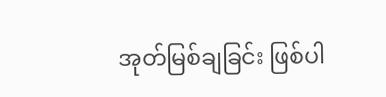အုတ်မြစ်ချခြင်း ဖြစ်ပါ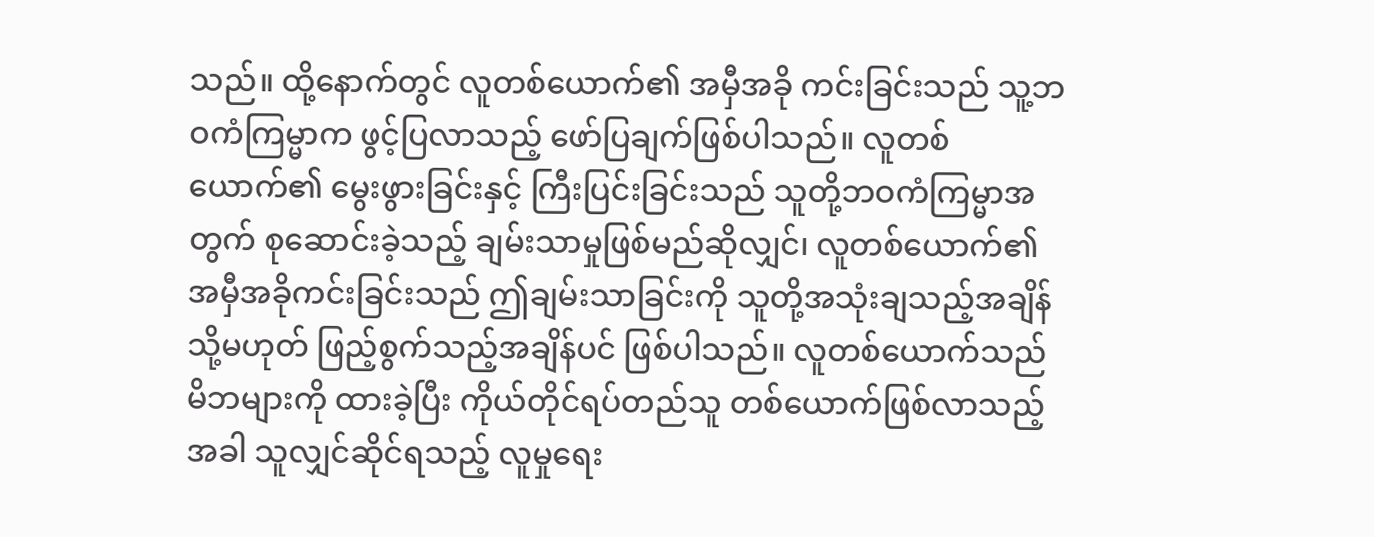သည်။ ထို့နောက်တွင် လူတစ်ယောက်၏ အမှီအခို ကင်းခြင်းသည် သူ့ဘဝကံကြမ္မာက ဖွင့်ပြလာသည့် ဖော်ပြချက်ဖြစ်ပါသည်။ လူတစ်ယောက်၏ မွေးဖွားခြင်းနှင့် ကြီးပြင်းခြင်းသည် သူတို့ဘဝကံကြမ္မာအတွက် စုဆောင်းခဲ့သည့် ချမ်းသာမှုဖြစ်မည်ဆိုလျှင်၊ လူတစ်ယောက်၏ အမှီအခိုကင်းခြင်းသည် ဤချမ်းသာခြင်းကို သူတို့အသုံးချသည့်အချိန် သို့မဟုတ် ဖြည့်စွက်သည့်အချိန်ပင် ဖြစ်ပါသည်။ လူတစ်ယောက်သည် မိဘများကို ထားခဲ့ပြီး ကိုယ်တိုင်ရပ်တည်သူ တစ်ယောက်ဖြစ်လာသည့်အခါ သူလျှင်ဆိုင်ရသည့် လူမှုရေး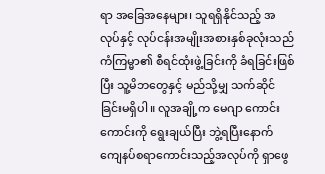ရာ အခြေအနေများ၊ သူရရှိနိုင်သည့် အလုပ်နှင့် လုပ်ငန်းအမျိုးအစားနှစ်ခုလုံးသည် ကံကြမ္မာ၏ စီရင်ထုံးဖွဲ့ခြင်းကို ခံရခြင်းဖြစ်ပြီး သူ့မိဘတွေနှင့် မည်သို့မျှ သက်ဆိုင်ခြင်းမရှိပါ။ လူအချို့က မေဂျာ ကောင်းကောင်းကို ရွေးချယ်ပြီး ဘွဲ့ရပြီးနောက် ကျေနပ်စရာကောင်းသည့်အလုပ်ကို ရှာဖွေ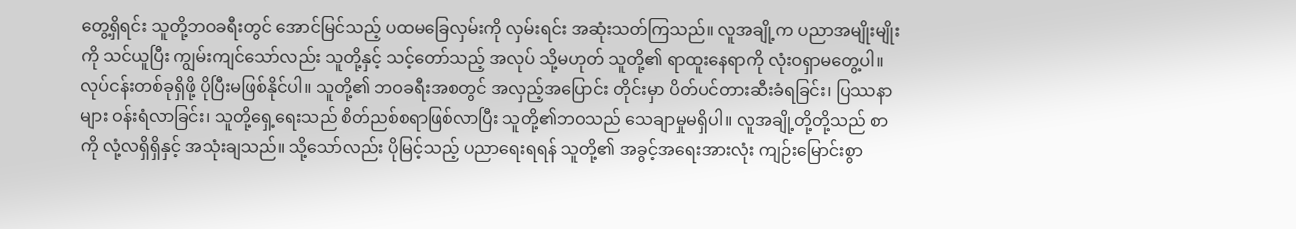တွေ့ရှိရင်း သူတို့ဘဝခရီးတွင် အောင်မြင်သည့် ပထမခြေလှမ်းကို လှမ်းရင်း အဆုံးသတ်ကြသည်။ လူအချို့က ပညာအမျိုးမျိုးကို သင်ယူပြီး ကျွမ်းကျင်သော်လည်း သူတို့နှင့် သင့်တော်သည့် အလုပ် သို့မဟုတ် သူတို့၏ ရာထူးနေရာကို လုံးဝရှာမတွေ့ပါ။ လုပ်ငန်းတစ်ခုရှိဖို့ ပိုပြီးမဖြစ်နိုင်ပါ။ သူတို့၏ ဘဝခရီးအစတွင် အလှည့်အပြောင်း တိုင်းမှာ ပိတ်ပင်တားဆီးခံရခြင်း၊ ပြဿနာများ ဝန်းရံလာခြင်း၊ သူတို့ရှေ့ရေးသည် စိတ်ညစ်စရာဖြစ်လာပြီး သူတို့၏ဘဝသည် သေချာမှုမရှိပါ။ လူအချို့တို့တို့သည် စာကို လုံ့လရှိရှိနှင့် အသုံးချသည်။ သို့သော်လည်း ပိုမြင့်သည့် ပညာရေးရရန် သူတို့၏ အခွင့်အရေးအားလုံး ကျဉ်းမြောင်းစွာ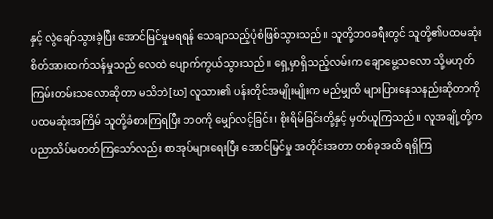နှင့် လွဲချော်သွားခဲ့ပြီး အောင်မြင်မှုမရရန် သေချာသည့်ပုံစံဖြစ်သွားသည်။ သူတို့ဘဝခရီးတွင် သူတို့၏ပထမဆုံး စိတ်အားထက်သန်မှုသည် လေထဲ ပျောက်ကွယ်သွားသည်။ ရှေ့မှာရှိသည့်လမ်းက ချောမွေ့သလော သို့မဟုတ် ကြမ်းတမ်းသလောဆိုတာ မသိဘဲ[ဃ] လူသား၏ ပန်းတိုင်အမျိုးမျိုးက မည်မျှထိ များပြားနေသနည်းဆိုတာကို ပထမဆုံးအကြိမ် သူတို့ခံစားကြရပြီး ဘဝကို မျှော်လင့်ခြင်း၊ စိုးရိမ်ခြင်းတို့နှင့် မှတ်ယူကြသည်။ လူအချို့တို့က ပညာသိပ်မတတ်ကြသော်လည်း စာအုပ်များရေးပြီး အောင်မြင်မှု အတိုင်းအတာ တစ်ခုအထိ ရရှိကြ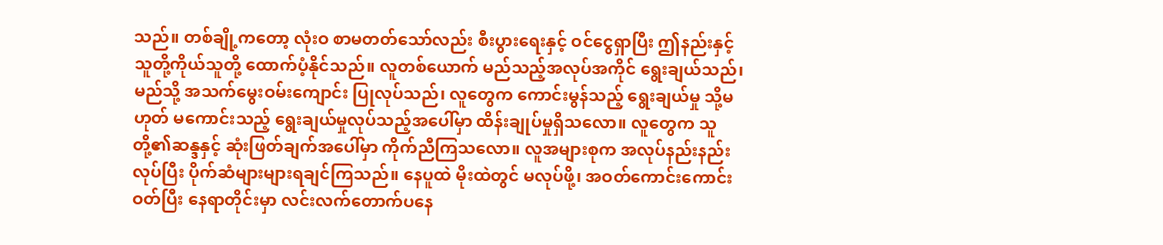သည်။ တစ်ချို့ကတော့ လုံးဝ စာမတတ်သော်လည်း စီးပွားရေးနှင့် ဝင်ငွေရှာပြီး ဤနည်းနှင့် သူတို့ကိုယ်သူတို့ ထောက်ပံ့နိုင်သည်။ လူတစ်ယောက် မည်သည့်အလုပ်အကိုင် ရွေးချယ်သည်၊ မည်သို့ အသက်မွေးဝမ်းကျောင်း ပြုလုပ်သည်၊ လူတွေက ကောင်းမွန်သည့် ရွေးချယ်မှု သို့မဟုတ် မကောင်းသည့် ရွေးချယ်မှုလုပ်သည့်အပေါ်မှာ ထိန်းချုပ်မှုရှိသလော။ လူတွေက သူတို့၏ဆန္ဒနှင့် ဆုံးဖြတ်ချက်အပေါ်မှာ ကိုက်ညီကြသလော။ လူအများစုက အလုပ်နည်းနည်းလုပ်ပြီး ပိုက်ဆံများများရချင်ကြသည်။ နေပူထဲ မိုးထဲတွင် မလုပ်ဖို့၊ အဝတ်ကောင်းကောင်းဝတ်ပြီး နေရာတိုင်းမှာ လင်းလက်တောက်ပနေ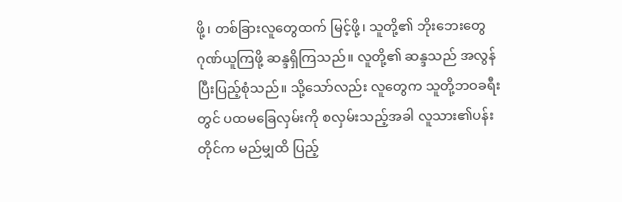ဖို့၊ တစ်ခြားလူတွေထက် မြင့်ဖို့၊ သူတို့၏ ဘိုးဘေးတွေ ဂုဏ်ယူကြဖို့ ဆန္ဒရှိကြသည်။ လူတို့၏ ဆန္ဒသည် အလွန် ပြီးပြည့်စုံသည်။ သို့သော်လည်း လူတွေက သူတို့ဘဝခရီးတွင် ပထမခြေလှမ်းကို စလှမ်းသည့်အခါ လူသား၏ပန်းတိုင်က မည်မျှထိ ပြည့်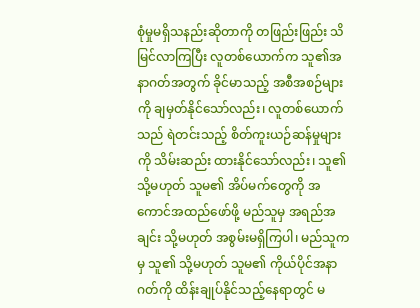စုံမှုမရှိသနည်းဆိုတာကို တဖြည်းဖြည်း သိမြင်လာကြပြီး လူတစ်ယောက်က သူ၏အနာဂတ်အတွက် ခိုင်မာသည့် အစီအစဉ်များကို ချမှတ်နိုင်သော်လည်း၊ လူတစ်ယောက်သည် ရဲတင်းသည့် စိတ်ကူးယဉ်ဆန်မှုများကို သိမ်းဆည်း ထားနိုင်သော်လည်း၊ သူ၏ သို့မဟုတ် သူမ၏ အိပ်မက်တွေကို အကောင်အထည်ဖော်ဖို့ မည်သူမှ အရည်အချင်း သို့မဟုတ် အစွမ်းမရှိကြပါ၊ မည်သူကမှ သူ၏ သို့မဟုတ် သူမ၏ ကိုယ်ပိုင်အနာဂတ်ကို ထိန်းချုပ်နိုင်သည့်နေရာတွင် မ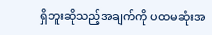ရှိဘူးဆိုသည့်အချက်ကို ပထမဆုံးအ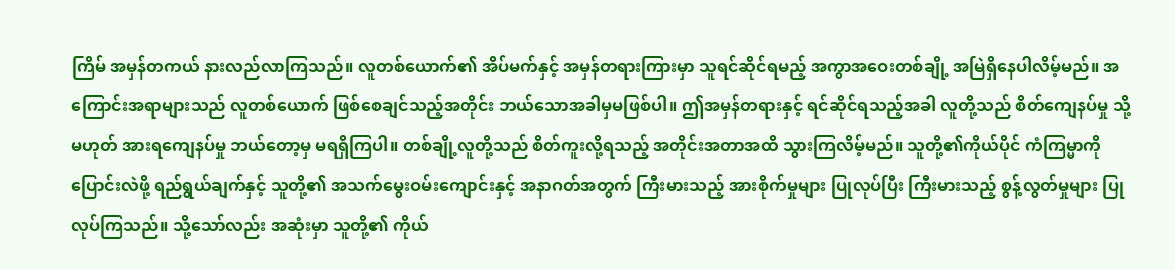ကြိမ် အမှန်တကယ် နားလည်လာကြသည်။ လူတစ်ယောက်၏ အိပ်မက်နှင့် အမှန်တရားကြားမှာ သူရင်ဆိုင်ရမည့် အကွာအဝေးတစ်ချို့ အမြဲရှိနေပါလိမ့်မည်။ အကြောင်းအရာများသည် လူတစ်ယောက် ဖြစ်စေချင်သည့်အတိုင်း ဘယ်သောအခါမှမဖြစ်ပါ။ ဤအမှန်တရားနှင့် ရင်ဆိုင်ရသည့်အခါ လူတို့သည် စိတ်ကျေနပ်မှု သို့မဟုတ် အားရကျေနပ်မှု ဘယ်တော့မှ မရရှိကြပါ။ တစ်ချို့လူတို့သည် စိတ်ကူးလို့ရသည့် အတိုင်းအတာအထိ သွားကြလိမ့်မည်။ သူတို့၏ကိုယ်ပိုင် ကံကြမ္မာကို ပြောင်းလဲဖို့ ရည်ရွယ်ချက်နှင့် သူတို့၏ အသက်မွေးဝမ်းကျောင်းနှင့် အနာဂတ်အတွက် ကြီးမားသည့် အားစိုက်မှုများ ပြုလုပ်ပြီး ကြီးမားသည့် စွန့်လွတ်မှုများ ပြုလုပ်ကြသည်။ သို့သော်လည်း အဆုံးမှာ သူတို့၏ ကိုယ်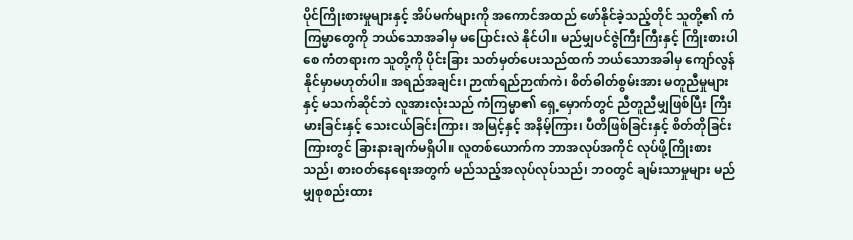ပိုင်ကြိုးစားမှုများနှင့် အိပ်မက်များကို အကောင်အထည် ဖော်နိုင်ခဲ့သည့်တိုင် သူတို့၏ ကံကြမ္မာတွေကို ဘယ်သောအခါမှ မပြောင်းလဲ နိုင်ပါ။ မည်မျှပင်ဇွဲကြီးကြီးနှင့် ကြိုးစားပါစေ ကံတရားက သူတို့ကို ပိုင်းခြား သတ်မှတ်ပေးသည်ထက် ဘယ်သောအခါမှ ကျော်လွန်နိုင်မှာမဟုတ်ပါ။ အရည်အချင်း၊ ဉာဏ်ရည်ဉာဏ်ကဲ၊ စိတ်ဓါတ်စွမ်းအား မတူညီမှုများနှင့် မသက်ဆိုင်ဘဲ လူအားလုံးသည် ကံကြမ္မာ၏ ရှေ့မှောက်တွင် ညီတူညီမျှဖြစ်ပြီး ကြီးမားခြင်းနှင့် သေးငယ်ခြင်းကြား၊ အမြင့်နှင့် အနိမ့်ကြား၊ ပီတိဖြစ်ခြင်းနှင့် စိတ်တိုခြင်းကြားတွင် ခြားနားချက်မရှိပါ။ လူတစ်ယောက်က ဘာအလုပ်အကိုင် လုပ်ဖို့ကြိုးစားသည်၊ စားဝတ်နေရေးအတွက် မည်သည့်အလုပ်လုပ်သည်၊ ဘဝတွင် ချမ်းသာမှုများ မည်မျှစုစည်းထား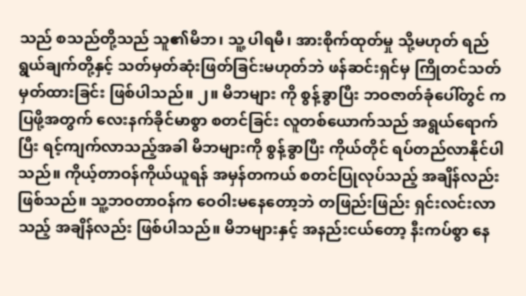သည် စသည်တို့သည် သူ၏မိဘ၊ သူ့ ပါရမီ၊ အားစိုက်ထုတ်မှု သို့မဟုတ် ရည်ရွယ်ချက်တို့နှင့် သတ်မှတ်ဆုံးဖြတ်ခြင်းမဟုတ်ဘဲ ဖန်ဆင်းရှင်မှ ကြိုတင်သတ်မှတ်ထားခြင်း ဖြစ်ပါသည်။ ၂။ မိဘများ ကို စွန့်ခွာပြီး ဘဝဇာတ်ခုံပေါ်တွင် ကပြဖို့အတွက် လေးနက်ခိုင်မာစွာ စတင်ခြင်း လူတစ်ယောက်သည် အရွယ်ရောက်ပြီး ရင့်ကျက်လာသည့်အခါ မိဘများကို စွန့်ခွာပြီး ကိုယ်တိုင် ရပ်တည်လာနိုင်ပါသည်။ ကိုယ့်တာဝန်ကိုယ်ယူရန် အမှန်တကယ် စတင်ပြုလုပ်သည့် အချိန်လည်းဖြစ်သည်။ သူ့ဘဝတာဝန်က ဝေဝါးမနေတော့ဘဲ တဖြည်းဖြည်း ရှင်းလင်းလာသည့် အချိန်လည်း ဖြစ်ပါသည်။ မိဘများနှင့် အနည်းငယ်တော့ နီးကပ်စွာ နေ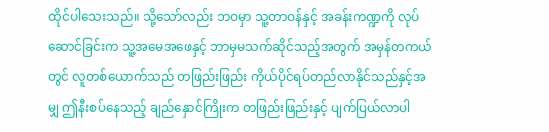ထိုင်ပါသေးသည်။ သို့သော်လည်း ဘဝမှာ သူ့တာဝန်နှင့် အခန်းကဏ္ဍကို လုပ်ဆောင်ခြင်းက သူ့အမေအဖေနှင့် ဘာမှမသက်ဆိုင်သည့်အတွက် အမှန်တကယ်တွင် လူတစ်ယောက်သည် တဖြည်းဖြည်း ကိုယ်ပိုင်ရပ်တည်လာနိုင်သည်နှင့်အမျှ ဤနီးစပ်နေသည့် ချည်နှောင်ကြိုးက တဖြည်းဖြည်းနှင့် ပျက်ပြယ်လာပါ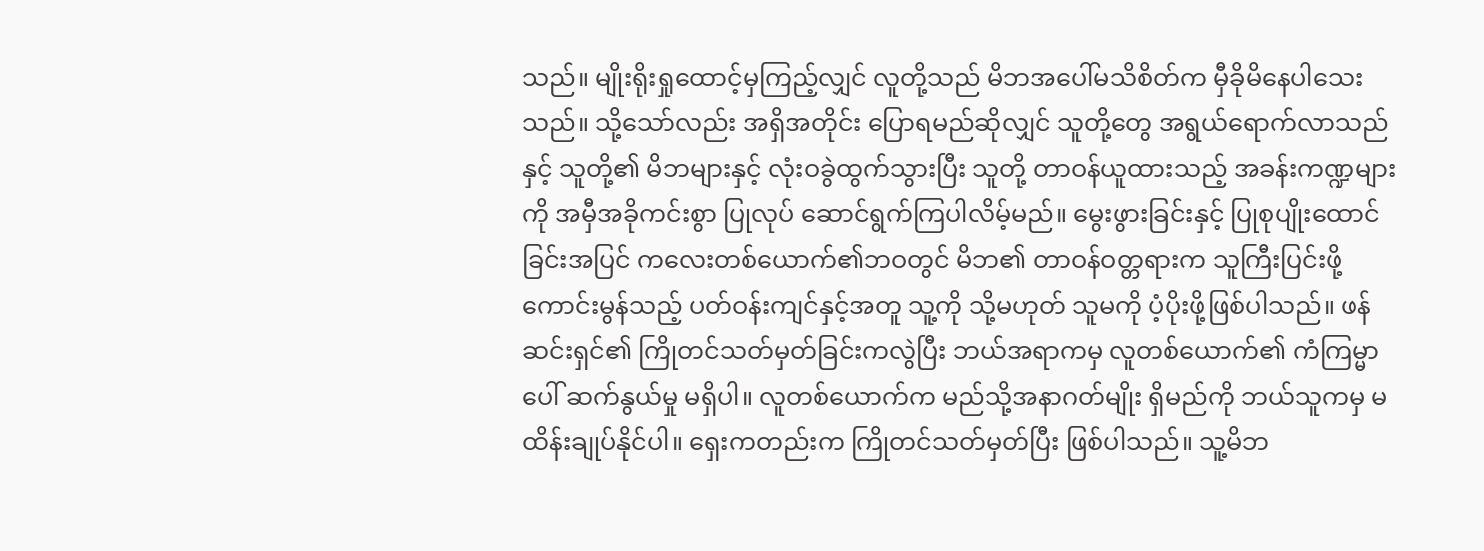သည်။ မျိုးရိုးရှုထောင့်မှကြည့်လျှင် လူတို့သည် မိဘအပေါ်မသိစိတ်က မှီခိုမိနေပါသေးသည်။ သို့သော်လည်း အရှိအတိုင်း ပြောရမည်ဆိုလျှင် သူတို့တွေ အရွယ်ရောက်လာသည်နှင့် သူတို့၏ မိဘများနှင့် လုံးဝခွဲထွက်သွားပြီး သူတို့ တာဝန်ယူထားသည့် အခန်းကဏ္ဍများကို အမှီအခိုကင်းစွာ ပြုလုပ် ဆောင်ရွက်ကြပါလိမ့်မည်။ မွေးဖွားခြင်းနှင့် ပြုစုပျိုးထောင်ခြင်းအပြင် ကလေးတစ်ယောက်၏ဘဝတွင် မိဘ၏ တာဝန်ဝတ္တရားက သူကြီးပြင်းဖို့ ကောင်းမွန်သည့် ပတ်ဝန်းကျင်နှင့်အတူ သူ့ကို သို့မဟုတ် သူမကို ပံ့ပိုးဖို့ဖြစ်ပါသည်။ ဖန်ဆင်းရှင်၏ ကြိုတင်သတ်မှတ်ခြင်းကလွဲပြီး ဘယ်အရာကမှ လူတစ်ယောက်၏ ကံကြမ္မာပေါ် ဆက်နွယ်မှု မရှိပါ။ လူတစ်ယောက်က မည်သို့အနာဂတ်မျိုး ရှိမည်ကို ဘယ်သူကမှ မထိန်းချုပ်နိုင်ပါ။ ရှေးကတည်းက ကြိုတင်သတ်မှတ်ပြီး ဖြစ်ပါသည်။ သူ့မိဘ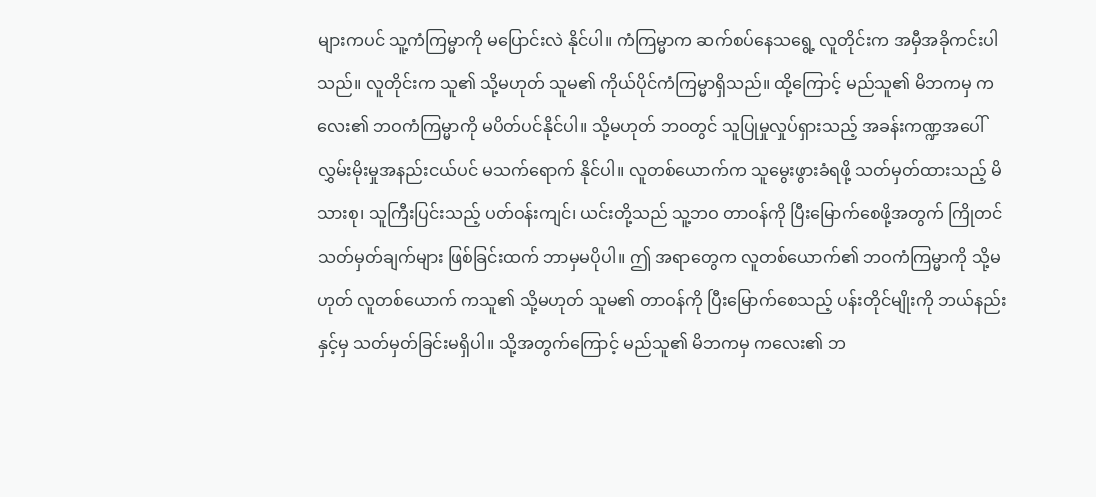များကပင် သူ့ကံကြမ္မာကို မပြောင်းလဲ နိုင်ပါ။ ကံကြမ္မာက ဆက်စပ်နေသရွေ့ လူတိုင်းက အမှီအခိုကင်းပါသည်။ လူတိုင်းက သူ၏ သို့မဟုတ် သူမ၏ ကိုယ်ပိုင်ကံကြမ္မာရှိသည်။ ထို့ကြောင့် မည်သူ၏ မိဘကမှ ကလေး၏ ဘဝကံကြမ္မာကို မပိတ်ပင်နိုင်ပါ။ သို့မဟုတ် ဘဝတွင် သူပြုမှုလှုပ်ရှားသည့် အခန်းကဏ္ဍအပေါ် လွှမ်းမိုးမှုအနည်းငယ်ပင် မသက်ရောက် နိုင်ပါ။ လူတစ်ယောက်က သူမွေးဖွားခံရဖို့ သတ်မှတ်ထားသည့် မိသားစု၊ သူကြီးပြင်းသည့် ပတ်ဝန်းကျင်၊ ယင်းတို့သည် သူ့ဘဝ တာဝန်ကို ပြီးမြောက်စေဖို့အတွက် ကြိုတင်သတ်မှတ်ချက်များ ဖြစ်ခြင်းထက် ဘာမှမပိုပါ။ ဤ အရာတွေက လူတစ်ယောက်၏ ဘဝကံကြမ္မာကို သို့မဟုတ် လူတစ်ယောက် ကသူ၏ သို့မဟုတ် သူမ၏ တာဝန်ကို ပြီးမြောက်စေသည့် ပန်းတိုင်မျိုးကို ဘယ်နည်းနှင့်မှ သတ်မှတ်ခြင်းမရှိပါ။ သို့အတွက်ကြောင့် မည်သူ၏ မိဘကမှ ကလေး၏ ဘ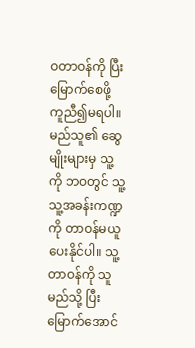ဝတာဝန်ကို ပြီးမြောက်စေဖို့ ကူညီ၍မရပါ။ မည်သူ၏ ဆွေမျိုးများမှ သူ့ကို ဘဝတွင် သူ့သူ့အခန်းကဏ္ဍကို တာဝန်မယူပေးနိုင်ပါ။ သူ့တာဝန်ကို သူမည်သို့ ပြီးမြောက်အောင်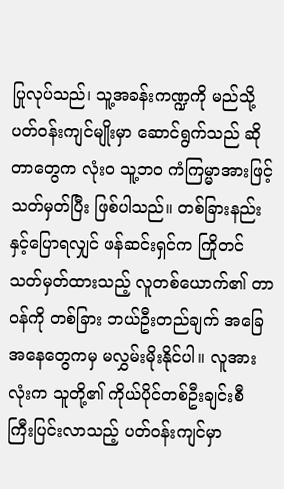ပြုလုပ်သည်၊ သူ့အခန်းကဏ္ဍကို မည်သို့ ပတ်ဝန်းကျင်မျိုးမှာ ဆောင်ရွက်သည် ဆိုတာတွေက လုံးဝ သူ့ဘဝ ကံကြမ္မာအားဖြင့် သတ်မှတ်ပြီး ဖြစ်ပါသည်။ တစ်ခြားနည်းနှင့်ပြောရလျှင် ဖန်ဆင်းရှင်က ကြိုတင်သတ်မှတ်ထားသည့် လူတစ်ယောက်၏ တာဝန်ကို တစ်ခြား ဘယ်ဦးတည်ချက် အခြေအနေတွေကမှ မလွှမ်းမိုးနိုင်ပါ။ လူအားလုံးက သူတို့၏ ကိုယ်ပိုင်တစ်ဦးချင်းစီ ကြီးပြင်းလာသည့် ပတ်ဝန်းကျင်မှာ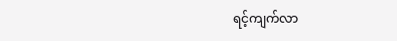ရင့်ကျက်လာ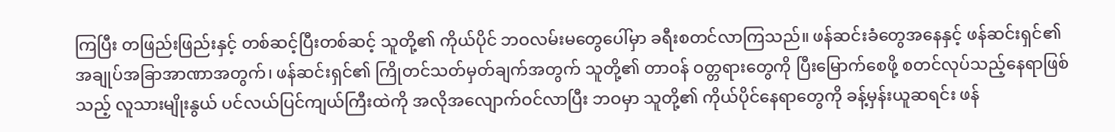ကြပြီး တဖြည်းဖြည်းနှင့် တစ်ဆင့်ပြီးတစ်ဆင့် သူတို့၏ ကိုယ်ပိုင် ဘဝလမ်းမတွေပေါ်မှာ ခရီးစတင်လာကြသည်။ ဖန်ဆင်းခံတွေအနေနှင့် ဖန်ဆင်းရှင်၏ အချုပ်အခြာအာဏာအတွက်၊ ဖန်ဆင်းရှင်၏ ကြိုတင်သတ်မှတ်ချက်အတွက် သူတို့၏ တာဝန် ဝတ္တရားတွေကို ပြီးမြောက်စေဖို့ စတင်လုပ်သည့်နေရာဖြစ်သည့် လူသားမျိုးနွယ် ပင်လယ်ပြင်ကျယ်ကြီးထဲကို အလိုအလျောက်ဝင်လာပြီး ဘဝမှာ သူတို့၏ ကိုယ်ပိုင်နေရာတွေကို ခန့်မှန်းယူဆရင်း ဖန်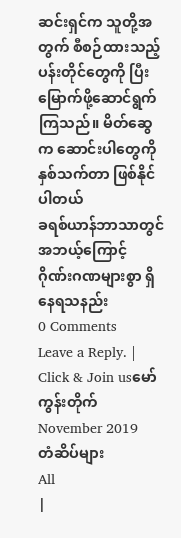ဆင်းရှင်က သူတို့အတွက် စီစဉ်ထားသည့် ပန်းတိုင်တွေကို ပြီးမြောက်ဖို့ဆောင်ရွက်ကြသည်။ မိတ်ဆွေက ဆောင်းပါတွေကို နှစ်သက်တာ ဖြစ်နိုင်ပါတယ်
ခရစ်ယာန်ဘာသာတွင် အဘယ့်ကြောင့် ဂိုဏ်းဂဏများစွာ ရှိနေရသနည်း
0 Comments
Leave a Reply. |
Click & Join usမော်ကွန်းတိုက်
November 2019
တံဆိပ်များ
All
|